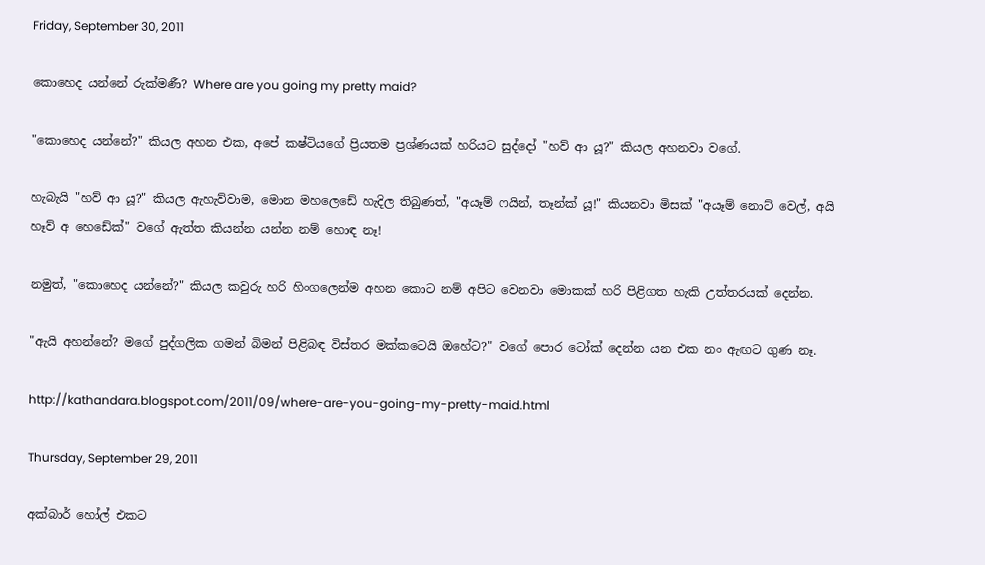Friday, September 30, 2011

කොහෙද යන්නේ රුක්මණී? Where are you going my pretty maid?

"කොහෙද යන්නේ?" කියල අහන එක, අපේ කෂ්ටියගේ ප්‍රියතම ප්‍රශ්ණයක් හරියට සුද්දෝ "හව් ආ යූ?" කියල අහනවා වගේ.

හැබැයි "හව් ආ යූ?" කියල ඇහැව්වාම, මොන මහලෙඩේ හැදිල තිබුණත්, "අයෑම් ෆයින්, තෑන්ක් යූ!" කියනවා මිසක් "අයෑම් නොට් වෙල්, අයි හෑව් අ හෙඩේක්" වගේ ඇත්ත කියන්න යන්න නම් හොඳ නෑ!

නමුත්, "කොහෙද යන්නේ?" කියල කවුරු හරි හිංගලෙන්ම අහන කොට නම් අපිට වෙනවා මොකක් හරි පිළිගත හැකි උත්තරයක් දෙන්න.

"ඇයි අහන්නේ? මගේ පුද්ගලික ගමන් බිමන් පිළිබඳ විස්තර මක්කටෙයි ඔහේට?" වගේ පොර ටෝක් දෙන්න යන එක නං ඇඟට ගුණ නෑ.

http://kathandara.blogspot.com/2011/09/where-are-you-going-my-pretty-maid.html

Thursday, September 29, 2011

අක්බාර් හෝල් එකට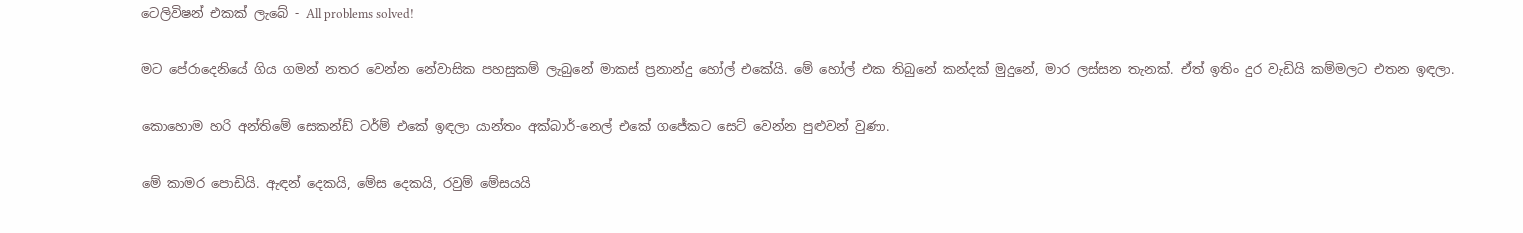ටෙලිවිෂන් එකක් ලැබේ - All problems solved!

මට පේරාදෙනියේ ගිය ගමන් නතර වෙන්න නේවාසික පහසුකම් ලැබුනේ මාකස් ප්‍රනාන්දු හෝල් එකේයි. මේ හෝල් එක තිබුනේ කන්දක් මුදුනේ, මාර ලස්සන තැනක්. ඒත් ඉතිං දුර වැඩියි කම්මලට එතන ඉඳලා.

කොහොම හරි අන්තිමේ සෙකන්ඩ් ටර්ම් එකේ ඉඳලා යාන්තං අක්බාර්-නෙල් එකේ ගජේකට සෙට් වෙන්න පුළුවන් වුණා.

මේ කාමර පොඩියි. ඇඳන් දෙකයි, මේස දෙකයි, රවුම් මේසයයි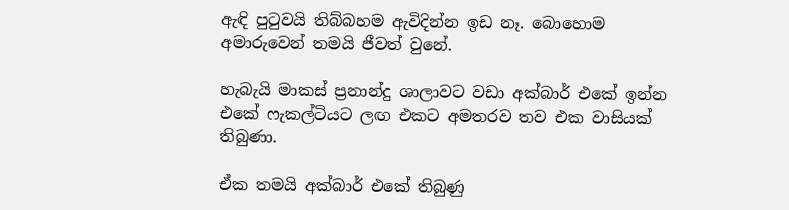ඇඳි පුටුවයි තිබ්බහම ඇවිදින්න ඉඩ නෑ. බොහොම අමාරුවෙන් තමයි ජීවත් වුනේ.

හැබැයි මාකස් ප්‍රනාන්දු ශාලාවට වඩා අක්බාර් එකේ ඉන්න එකේ ෆැකල්ටියට ලඟ එකට අමතරව තව එක වාසියක් තිබුණා.

ඒක තමයි අක්බාර් එකේ තිබුණු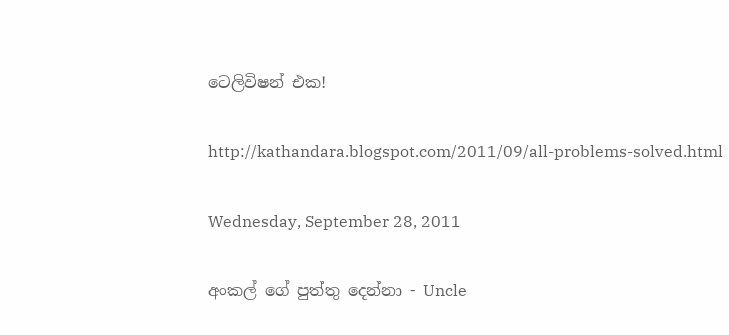ටෙලිවිෂන් එක!

http://kathandara.blogspot.com/2011/09/all-problems-solved.html

Wednesday, September 28, 2011

අංකල් ගේ පුත්තු දෙන්නා - Uncle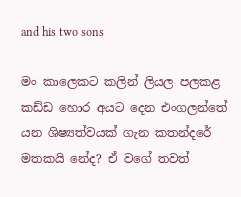and his two sons

මං කාලෙකට කලින් ලියල පලකළ කඩ්ඩ හොර අයට දෙන එංගලන්තේ යන ශිෂ්‍යත්වයක් ගැන කතන්දරේ මතකයි නේද? ඒ වගේ තවත්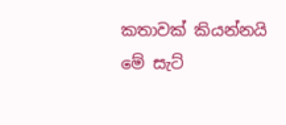කතාවක් කියන්නයි මේ සැට්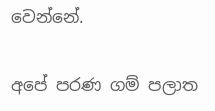වෙන්නේ.

අපේ පරණ ගම් පලාත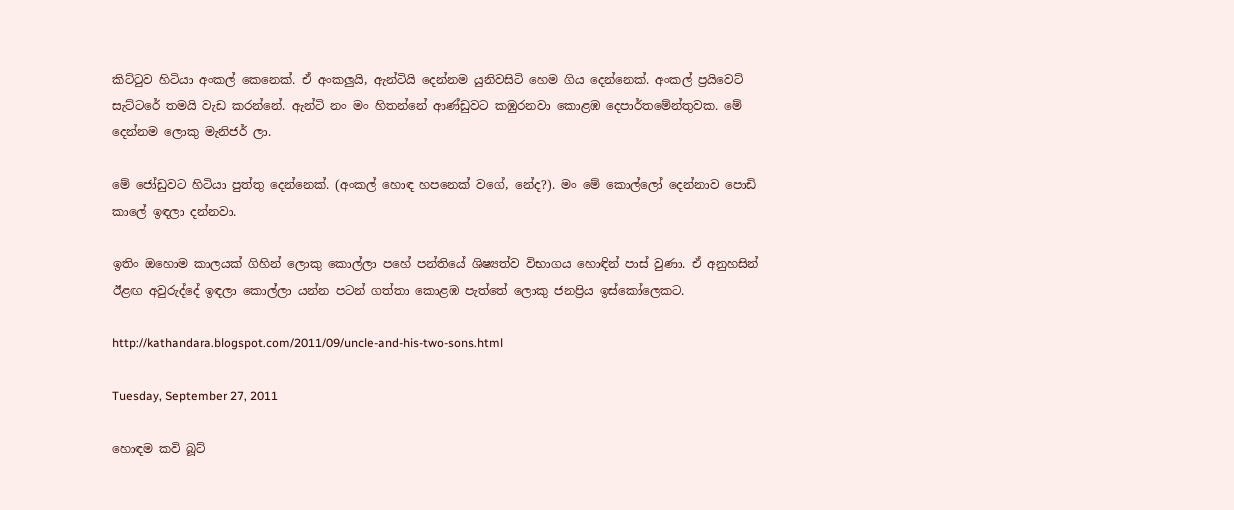කිට්ටුව හිටියා අංකල් කෙනෙක්. ඒ අංකලුයි, ඇන්ටියි දෙන්නම යුනිවසිටි හෙම ගිය දෙන්නෙක්. අංකල් ප්‍රයිවෙට් සැට්ටරේ තමයි වැඩ කරන්නේ. ඇන්ටි නං මං හිතන්නේ ආණ්ඩුවට කඹුරනවා කොළඹ දෙපාර්තමේන්තුවක. මේ දෙන්නම ලොකු මැනිජර් ලා.

මේ ජෝඩුවට හිටියා පුත්තු දෙන්නෙක්. (අංකල් හොඳ හපනෙක් වගේ, නේද?). මං මේ කොල්ලෝ දෙන්නාව පොඩි කාලේ ඉඳලා දන්නවා.

ඉතිං ඔහොම කාලයක් ගිහින් ලොකු කොල්ලා පහේ පන්තියේ ශිෂ්‍යත්ව විභාගය හොඳින් පාස් වුණා. ඒ අනුහසින් ඊළඟ අවුරුද්දේ ඉඳලා කොල්ලා යන්න පටන් ගත්තා කොළඹ පැත්තේ ලොකු ජනප්‍රිය ඉස්කෝලෙකට.

http://kathandara.blogspot.com/2011/09/uncle-and-his-two-sons.html

Tuesday, September 27, 2011

හොඳම කවි බූට්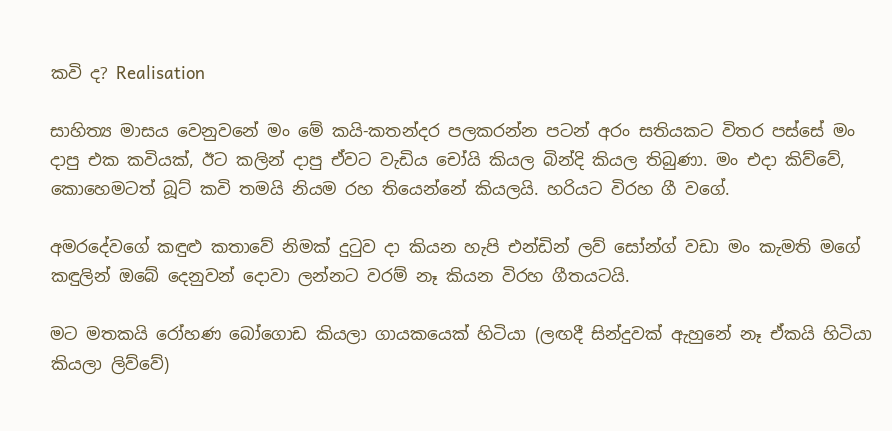කවි ද? Realisation

සාහිත්‍ය මාසය වෙනුවනේ මං මේ කයි-කතන්දර පලකරන්න පටන් අරං සතියකට විතර පස්සේ මං දාපු එක කවියක්, ඊට කලින් දාපු ඒවට වැඩිය චෝයි කියල බින්දි කියල තිබුණා. මං එදා කිව්වේ, කොහෙමටත් බූට් කවි තමයි නියම රහ තියෙන්නේ කියලයි. හරියට විරහ ගී වගේ.

අමරදේවගේ කඳුළු කතාවේ නිමක් දුටුව දා කියන හැපි එන්ඩින් ලව් සෝන්ග් වඩා මං කැමති මගේ කඳුලින් ඔබේ දෙනුවන් දොවා ලන්නට වරම් නෑ කියන විරහ ගීතයටයි.

මට මතකයි රෝහණ බෝගොඩ කියලා ගායකයෙක් හිටියා (ලඟදී සින්දුවක් ඇහුනේ නෑ ඒකයි හිටියා කියලා ලිව්වේ)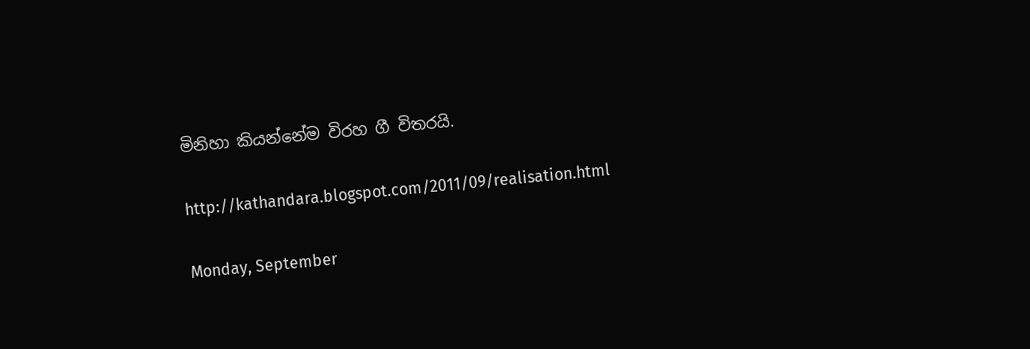මිනිහා කියන්නේම විරහ ගී විතරයි.

http://kathandara.blogspot.com/2011/09/realisation.html

Monday, September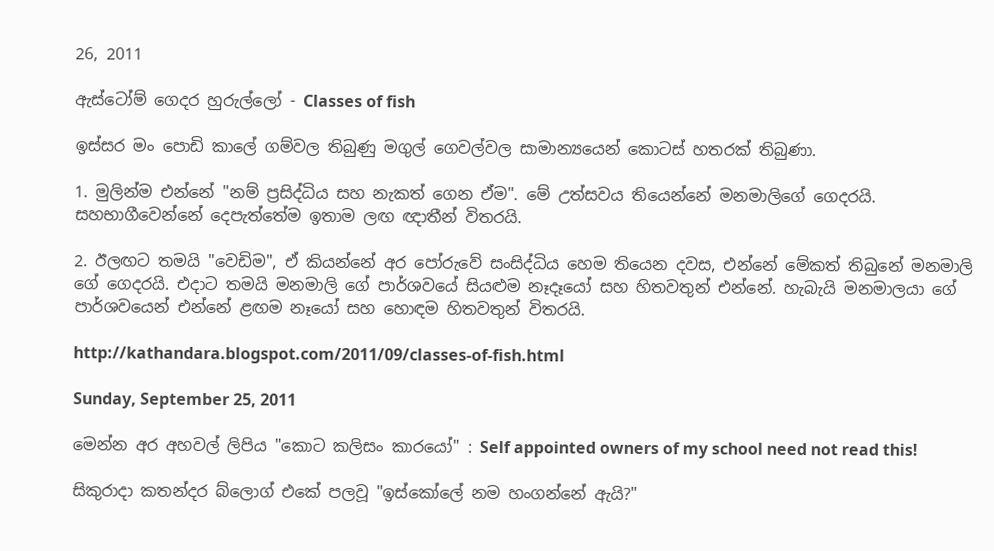26, 2011

ඇස්ටෝම් ගෙදර හුරුල්ලෝ - Classes of fish

ඉස්සර මං පොඩි කාලේ ගම්වල තිබුණු මගුල් ගෙවල්වල සාමාන්‍යයෙන් කොටස් හතරක් තිබුණා.

1. මුලින්ම එන්නේ "නම් ප්‍රසිද්ධිය සහ නැකත් ගෙන ඒම". මේ උත්සවය තියෙන්නේ මනමාලිගේ ගෙදරයි. සහභාගීවෙන්නේ දෙපැත්තේම ඉතාම ලඟ ඥාතීන් විතරයි.

2. ඊලඟට තමයි "වෙඩිම", ඒ කියන්නේ අර පෝරුවේ සංසිද්ධිය හෙම තියෙන දවස, එන්නේ මේකත් තිබුනේ මනමාලි ගේ ගෙදරයි. එදාට තමයි මනමාලි ගේ පාර්ශවයේ සියළුම නෑදෑයෝ සහ හිතවතුන් එන්නේ. හැබැයි මනමාලයා ගේ පාර්ශවයෙන් එන්නේ ළඟම නෑයෝ සහ හොඳම හිතවතුන් විතරයි.

http://kathandara.blogspot.com/2011/09/classes-of-fish.html

Sunday, September 25, 2011

මෙන්න අර අහවල් ලිපිය "කොට කලිසං කාරයෝ" : Self appointed owners of my school need not read this!

සිකුරාදා කතන්දර බ්ලොග් එකේ පලවූ "ඉස්කෝලේ නම හංගන්නේ ඇයි?"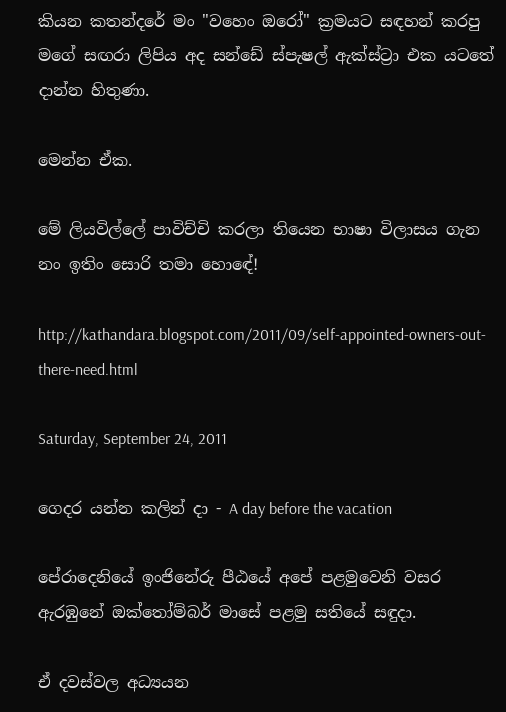කියන කතන්දරේ මං "වහෙං ඔරෝ" ක්‍රමයට සඳහන් කරපු මගේ සඟරා ලිපිය අද සන්ඩේ ස්පැෂල් ඇක්ස්ට්‍රා එක යටතේ දාන්න හිතුණා.

මෙන්න ඒක.

මේ ලියවිල්ලේ පාවිච්චි කරලා තියෙන භාෂා විලාසය ගැන නං ඉතිං සොරි තමා හොඳේ!

http://kathandara.blogspot.com/2011/09/self-appointed-owners-out-there-need.html

Saturday, September 24, 2011

ගෙදර යන්න කලින් දා - A day before the vacation

පේරාදෙනියේ ඉංජිනේරු පීඨයේ අපේ පළමුවෙනි වසර ඇරඹුනේ ඔක්තෝම්බර් මාසේ පළමු සතියේ සඳුදා.

ඒ දවස්වල අධ්‍යයන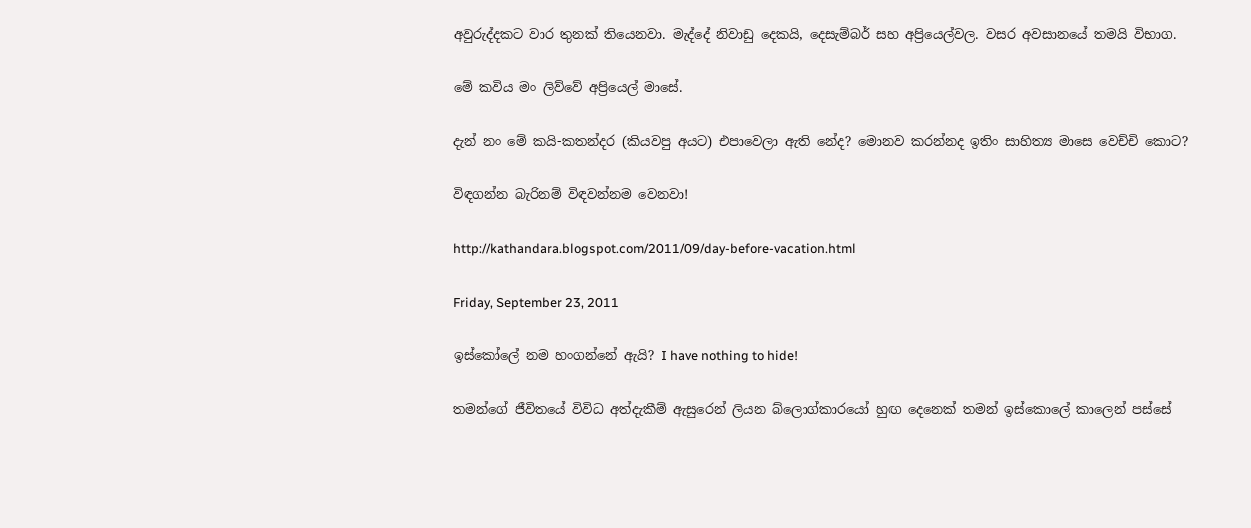අවුරුද්දකට වාර තුනක් තියෙනවා. මැද්දේ නිවාඩු දෙකයි, දෙසැම්බර් සහ අප්‍රියෙල්වල. වසර අවසානයේ තමයි විභාග.

මේ කවිය මං ලිව්වේ අප්‍රියෙල් මාසේ.

දැන් නං මේ කයි-කතන්දර (කියවපු අයට) එපාවෙලා ඇති නේද? මොනව කරන්නද ඉතිං සාහිත්‍ය මාසෙ වෙච්චි කොට?

විඳගන්න බැරිනම් විඳවන්නම වෙනවා!

http://kathandara.blogspot.com/2011/09/day-before-vacation.html

Friday, September 23, 2011

ඉස්කෝලේ නම හංගන්නේ ඇයි? I have nothing to hide!

තමන්ගේ ජීවිතයේ විවිධ අත්දැකීම් ඇසුරෙන් ලියන බ්ලොග්කාරයෝ හුඟ දෙනෙක් තමන් ඉස්කොලේ කාලෙන් පස්සේ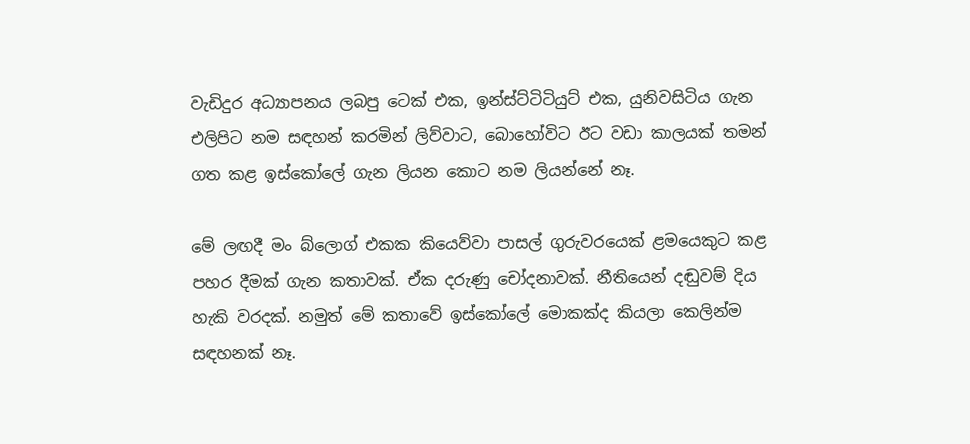වැඩිදුර අධ්‍යාපනය ලබපු ටෙක් එක, ඉන්ස්ට්ටිටියුට් එක, යුනිවසිටිය ගැන එලිපිට නම සඳහන් කරමින් ලිව්වාට, බොහෝවිට ඊට වඩා කාලයක් තමන් ගත කළ ඉස්කෝලේ ගැන ලියන කොට නම ලියන්නේ නෑ.

මේ ලඟදී මං බ්ලොග් එකක කියෙව්වා පාසල් ගුරුවරයෙක් ළමයෙකුට කළ පහර දීමක් ගැන කතාවක්. ඒක දරුණු චෝදනාවක්. නීතියෙන් දඬුවම් දිය හැකි වරදක්. නමුත් මේ කතාවේ ඉස්කෝලේ මොකක්ද කියලා කෙලින්ම සඳහනක් නෑ.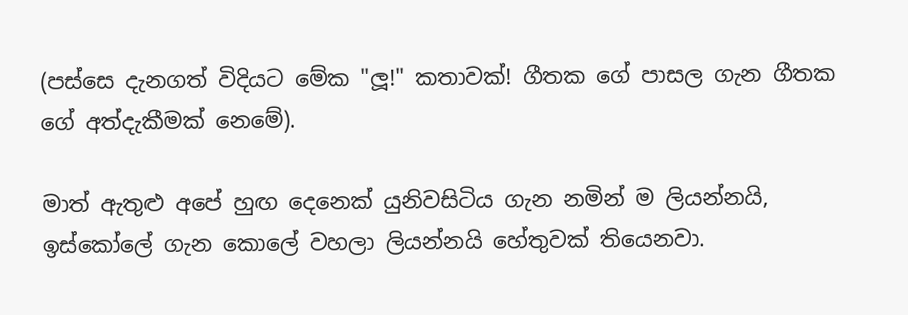(පස්සෙ දැනගත් විදියට මේක "ලූ!" කතාවක්! ගීතක ගේ පාසල ගැන ගීතක ගේ අත්දැකීමක් නෙමේ).

මාත් ඇතුළු අපේ හුඟ දෙනෙක් යුනිවසිටිය ගැන නමින් ම ලියන්නයි, ඉස්කෝලේ ගැන කොලේ වහලා ලියන්නයි හේතුවක් තියෙනවා.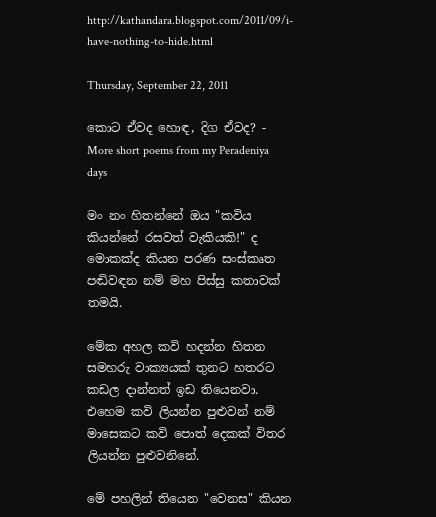http://kathandara.blogspot.com/2011/09/i-have-nothing-to-hide.html

Thursday, September 22, 2011

කොට ඒවද හොඳ, දිග ඒවද? - More short poems from my Peradeniya days

මං නං හිතන්නේ ඔය "කවිය කියන්නේ රසවත් වැකියකි!" ද මොකක්ද කියන පරණ සංස්කෘත පඬිවඳන නම් මහ පිස්සු කතාවක් තමයි.

මේක අහල කවි හදන්න හිතන සමහරු වාක්‍යයක් තුනට හතරට කඩල දාන්නත් ඉඩ තියෙනවා. එහෙම කවි ලියන්න පුළුවන් නම් මාසෙකට කවි පොත් දෙකක් විතර ලියන්න පුළුවනිනේ.

මේ පහලින් තියෙන "වෙනස" කියන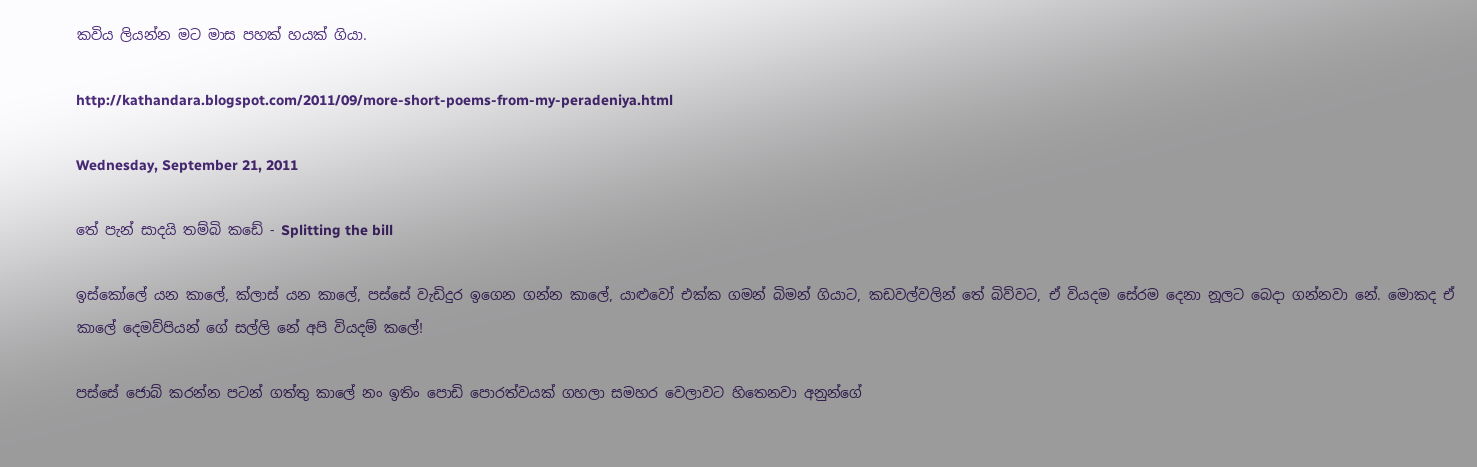කවිය ලියන්න මට මාස පහක් හයක් ගියා.

http://kathandara.blogspot.com/2011/09/more-short-poems-from-my-peradeniya.html

Wednesday, September 21, 2011

තේ පැන් සාදයි තම්බි කඩේ - Splitting the bill

ඉස්කෝලේ යන කාලේ, ක්ලාස් යන කාලේ, පස්සේ වැඩිදුර ඉගෙන ගන්න කාලේ, යාළුවෝ එක්ක ගමන් බිමන් ගියාට, කඩවල්වලින් තේ බිව්වට, ඒ වියදම සේරම දෙනා නූලට බෙදා ගන්නවා නේ. මොකද ඒ කාලේ දෙමව්පියන් ගේ සල්ලි නේ අපි වියදම් කලේ!

පස්සේ ජොබ් කරන්න පටන් ගත්තු කාලේ නං ඉතිං පොඩි පොරත්වයක් ගහලා සමහර වෙලාවට හිතෙනවා අනුන්ගේ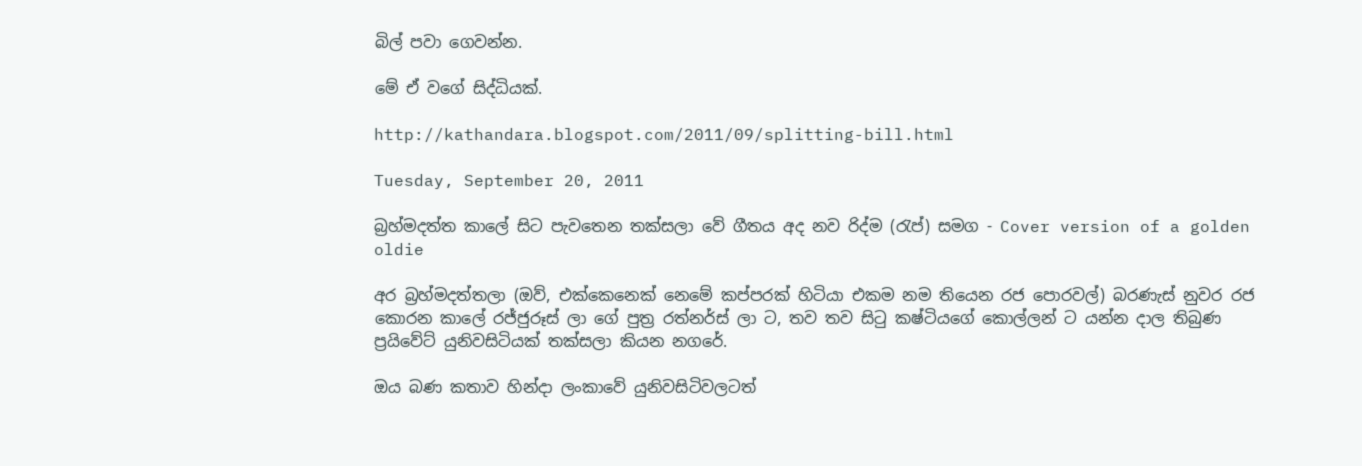බිල් පවා ගෙවන්න.

මේ ඒ වගේ සිද්ධියක්.

http://kathandara.blogspot.com/2011/09/splitting-bill.html

Tuesday, September 20, 2011

බ්‍රහ්මදත්ත කාලේ සිට පැවතෙන තක්සලා වේ ගීතය අද නව රිද්ම (රැප්) සමග - Cover version of a golden oldie

අර බ්‍රහ්මදත්තලා (ඔව්, එක්කෙනෙක් නෙමේ කප්පරක් හිටියා එකම නම තියෙන රජ පොරවල්) බරණැස් නුවර රජ කොරන කාලේ රජ්ජුරූස් ලා ගේ පුත්‍ර රත්නර්ස් ලා ට, තව තව සිටු කෂ්ටියගේ කොල්ලන් ට යන්න දාල තිබුණ ප්‍රයිවේට් යුනිවසිටියක් තක්සලා කියන නගරේ.

ඔය බණ කතාව හින්දා ලංකාවේ යුනිවසිටිවලටත්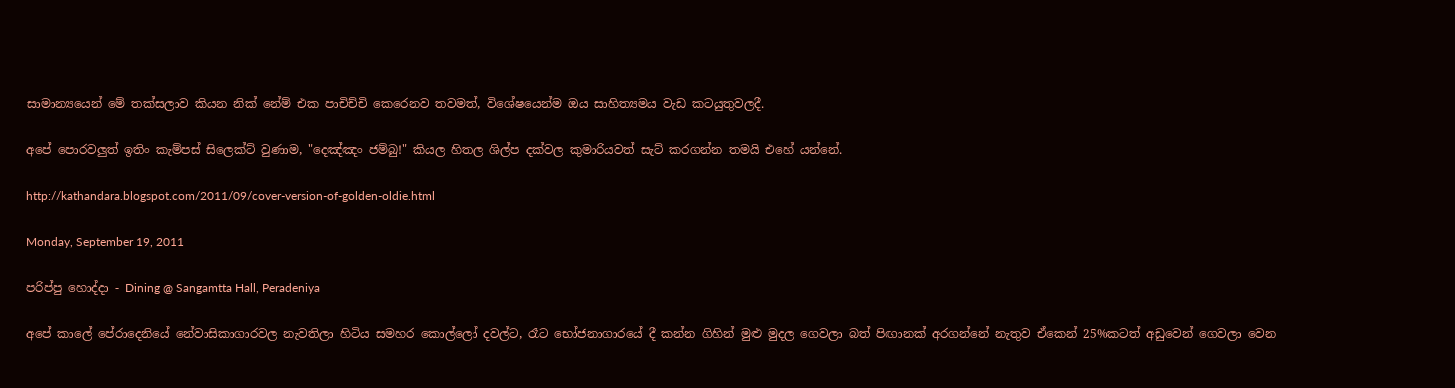සාමාන්‍යයෙන් මේ තක්සලාව කියන නික් නේම් එක පාචිච්චි කෙරෙනව තවමත්, විශේෂයෙන්ම ඔය සාහිත්‍යමය වැඩ කටයුතුවලදී.

අපේ පොරවලුත් ඉතිං කැම්පස් සිලෙක්ට් වුණාම, "දෙඤ්ඤං ජම්බු!" කියල හිතල ශිල්ප දක්වල කුමාරියවත් සැට් කරගන්න තමයි එහේ යන්නේ.

http://kathandara.blogspot.com/2011/09/cover-version-of-golden-oldie.html

Monday, September 19, 2011

පරිප්පු හොද්දා - Dining @ Sangamtta Hall, Peradeniya

අපේ කාලේ පේරාදෙනියේ නේවාසිකාගාරවල නැවතිලා හිටිය සමහර කොල්ලෝ දවල්ට, රෑට භෝජනාගාරයේ දී කන්න ගිහින් මුළු මුදල ගෙවලා බත් පිඟානක් අරගන්නේ නැතුව ඒකෙන් 25%කටත් අඩුවෙන් ගෙවලා වෙන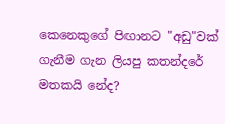කෙනෙකුගේ පිඟානට "අඩු"වක් ගැනීම ගැන ලියපු කතන්දරේ මතකයි නේද?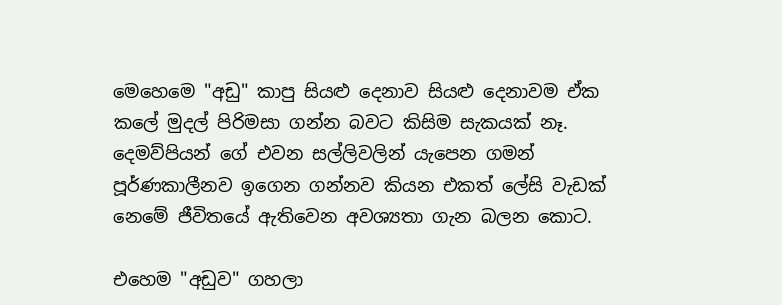මෙහෙමෙ "අඩු" කාපු සියළු දෙනාව සියළු දෙනාවම ඒක කලේ මුදල් පිරිමසා ගන්න බවට කිසිම සැකයක් නෑ. දෙමව්පියන් ගේ එවන සල්ලිවලින් යැපෙන ගමන් පූර්ණකාලීනව ඉගෙන ගන්නව කියන එකත් ලේසි වැඩක් නෙමේ ජීවිතයේ ඇතිවෙන අවශ්‍යතා ගැන බලන කොට.

එහෙම "අඩුව" ගහලා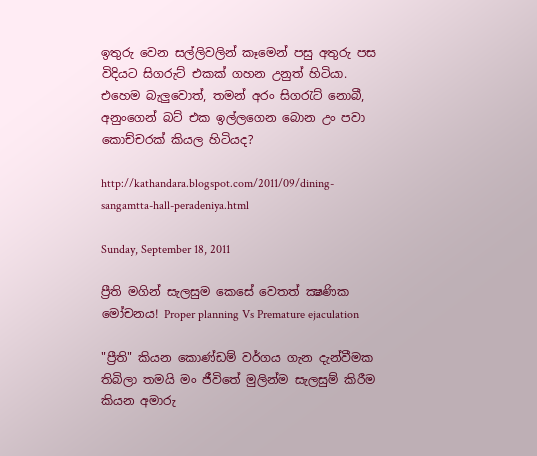ඉතුරු වෙන සල්ලිවලින් කෑමෙන් පසු අතුරු පස විදියට සිගරුට් එකක් ගහන උනුත් හිටියා. එහෙම බැලුවොත්, තමන් අරං සිගරැට් නොබී, අනුංගෙන් බට් එක ඉල්ලගෙන බොන උං පවා කොච්චරක් කියල හිටියද?

http://kathandara.blogspot.com/2011/09/dining-sangamtta-hall-peradeniya.html

Sunday, September 18, 2011

ප්‍රීති මගින් සැලසුම කෙසේ වෙතත් ක්‍ෂණික මෝචනය! Proper planning Vs Premature ejaculation

"ප්‍රීති" කියන කොණ්ඩම් වර්ගය ගැන දැන්වීමක තිබිලා තමයි මං ජීවිතේ මුලින්ම සැලසුම් කිරීම කියන අමාරු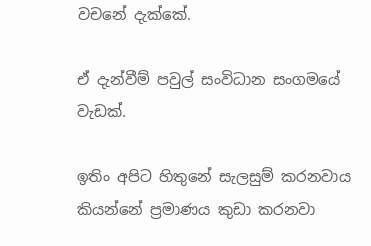වචනේ දැක්කේ.

ඒ දැන්වීම් පවුල් සංවිධාන සංගමයේ වැඩක්.

ඉතිං අපිට හිතුනේ සැලසුම් කරනවාය කියන්නේ ප්‍රමාණය කුඩා කරනවා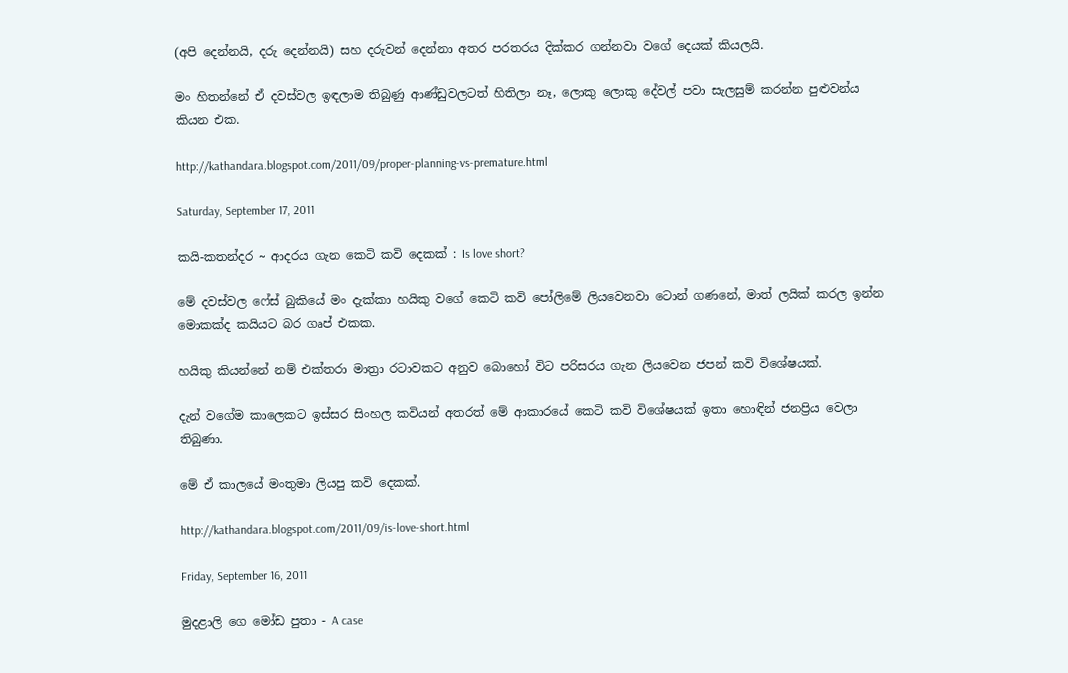(අපි දෙන්නයි, දරු දෙන්නයි) සහ දරුවන් දෙන්නා අතර පරතරය දික්කර ගන්නවා වගේ දෙයක් කියලයි.

මං හිතන්නේ ඒ දවස්වල ඉඳලාම තිබුණු ආණ්ඩුවලටත් හිතිලා නෑ, ලොකු ලොකු දේවල් පවා සැලසුම් කරන්න පුළුවන්ය කියන එක.

http://kathandara.blogspot.com/2011/09/proper-planning-vs-premature.html

Saturday, September 17, 2011

කයි-කතන්දර ~ ආදරය ගැන කෙටි කවි දෙකක් : Is love short?

මේ දවස්වල ෆේස් බුකියේ මං දැක්කා හයිකු වගේ කෙටි කවි පෝලිමේ ලියවෙනවා ටොන් ගණනේ, මාත් ලයික් කරල ඉන්න මොකක්ද කයියට බර ගෘප් එකක.

හයිකු කියන්නේ නම් එක්තරා මාත්‍රා රටාවකට අනුව බොහෝ විට පරිසරය ගැන ලියවෙන ජපන් කවි විශේෂයක්.

දැන් වගේම කාලෙකට ඉස්සර සිංහල කවියන් අතරත් මේ ආකාරයේ කෙටි කවි විශේෂයක් ඉතා හොඳින් ජනප්‍රිය වෙලා තිබුණා.

මේ ඒ කාලයේ මංතුමා ලියපු කවි දෙකක්.

http://kathandara.blogspot.com/2011/09/is-love-short.html

Friday, September 16, 2011

මුදළාලි ගෙ මෝඩ පුතා - A case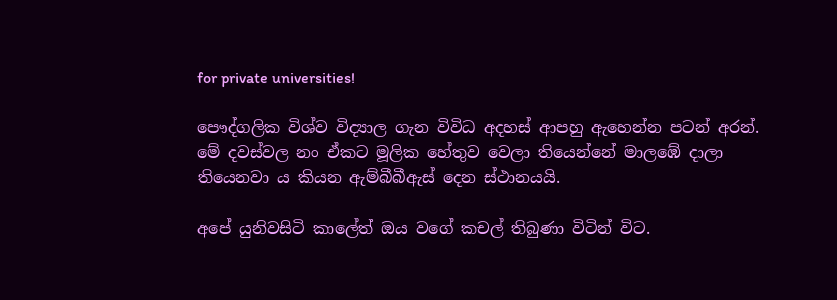for private universities!

පෞද්ගලික විශ්ව විද්‍යාල ගැන විවිධ අදහස් ආපහු ඇහෙන්න පටන් අරන්. මේ දවස්වල නං ඒකට මූලික හේතුව වෙලා තියෙන්නේ මාලඹේ දාලා තියෙනවා ය කියන ඇම්බීබීඇස් දෙන ස්ථානයයි.

අපේ යුනිවසිටි කාලේත් ඔය වගේ කචල් තිබුණා විටින් විට.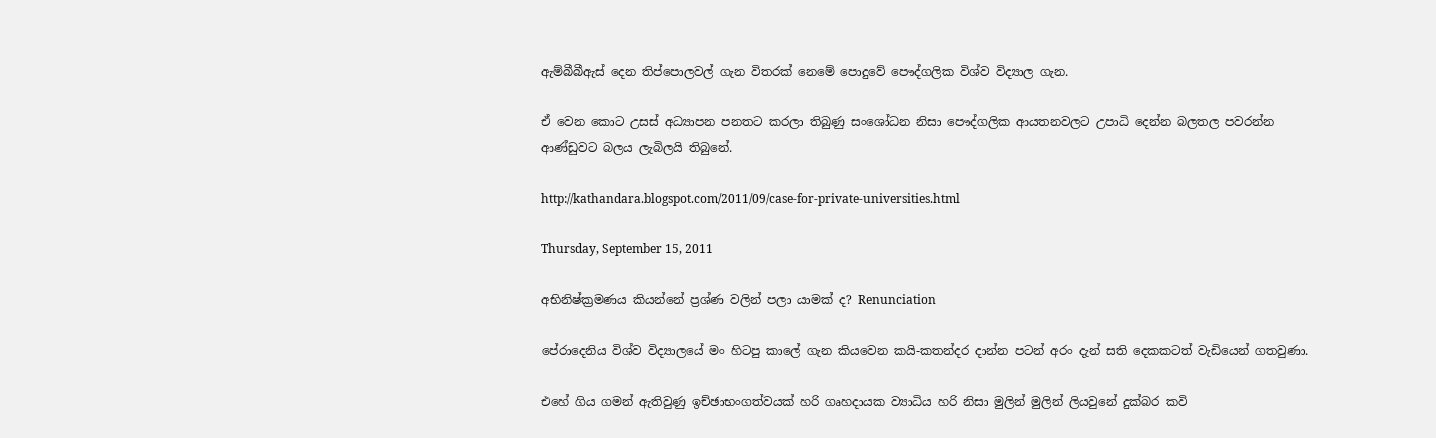ඇම්බීබීඇස් දෙන තිප්පොලවල් ගැන විතරක් නෙමේ පොදුවේ පෞද්ගලික විශ්ව විද්‍යාල ගැන.

ඒ වෙන කොට උසස් අධ්‍යාපන පනතට කරලා තිබුණු සංශෝධන නිසා පෞද්ගලික ආයතනවලට උපාධි දෙන්න බලතල පවරන්න ආණ්ඩුවට බලය ලැබිලයි තිබුනේ.

http://kathandara.blogspot.com/2011/09/case-for-private-universities.html

Thursday, September 15, 2011

අභිනිෂ්ක්‍රමණය කියන්නේ ප්‍රශ්ණ වලින් පලා යාමක් ද? Renunciation

පේරාදෙනිය විශ්ව විද්‍යාලයේ මං හිටපු කාලේ ගැන කියවෙන කයි-කතන්දර දාන්න පටන් අරං දැන් සති දෙකකටත් වැඩියෙන් ගතවුණා.

එහේ ගිය ගමන් ඇතිවුණු ඉච්ඡාභංගත්වයක් හරි ගෘහදායක ව්‍යාධිය හරි නිසා මුලින් මුලින් ලියවුනේ දුක්බර කවි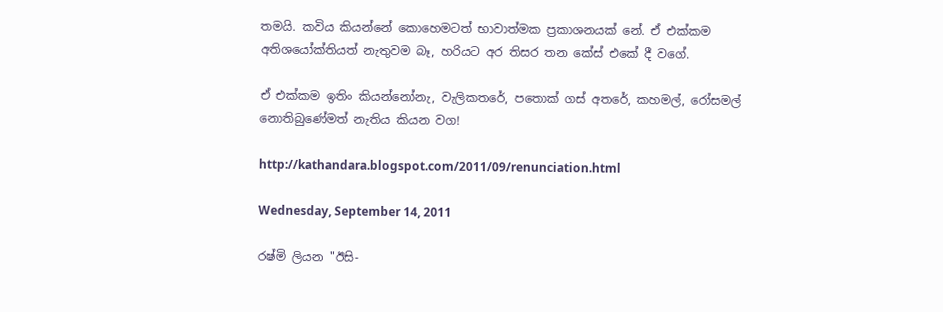තමයි. කවිය කියන්නේ කොහෙමටත් භාවාත්මක ප්‍රකාශනයක් නේ. ඒ එක්කම අතිශයෝක්තියත් නැතුවම බෑ, හරියට අර තිසර තන කේස් එකේ දී වගේ.

ඒ එක්කම ඉතිං කියන්නෝනැ, වැලිකතරේ, පතොක් ගස් අතරේ, කහමල්, රෝසමල් නොතිබුණේමත් නැතිය කියන වග!

http://kathandara.blogspot.com/2011/09/renunciation.html

Wednesday, September 14, 2011

රෂ්මි ලියන "ඊසි-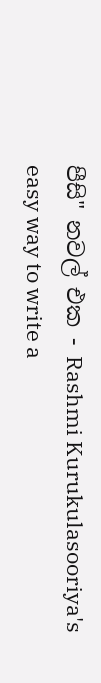පීසි" නවල් එක - Rashmi Kurukulasooriya's easy way to write a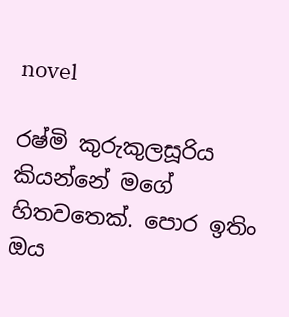novel

රෂ්මි කුරුකුලසූරිය කියන්නේ මගේ හිතවතෙක්. පොර ඉතිං ඔය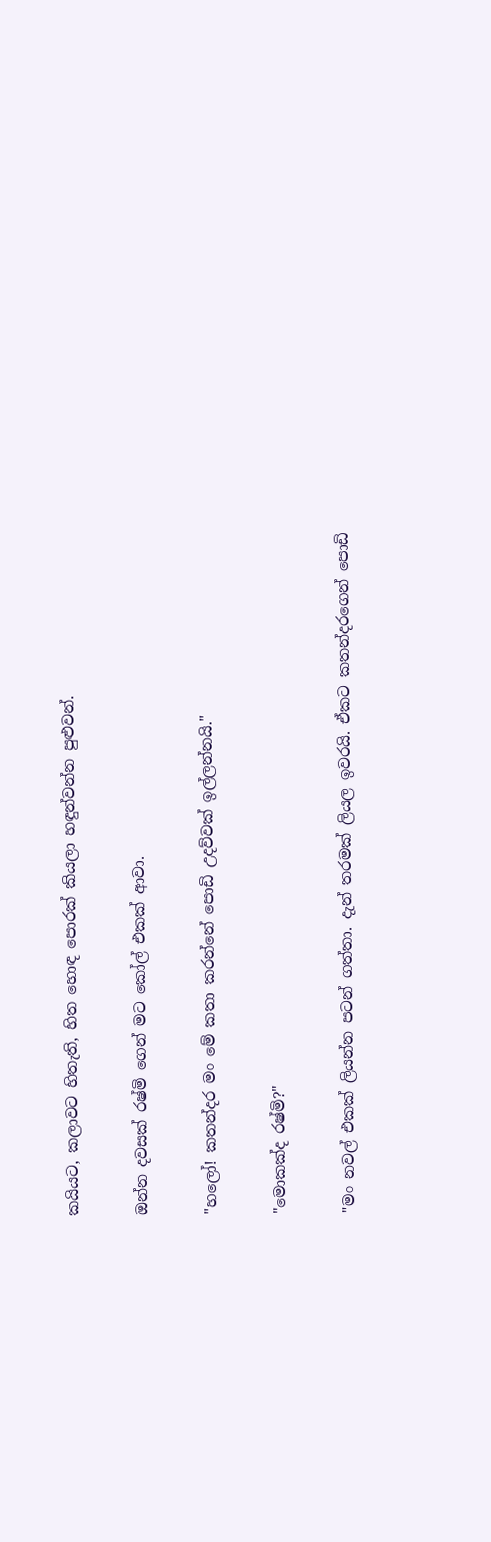කයියට, කලාවට හිතැති, හිත හොඳ පොරක් කියලා හඳුන්වන්න පුළුවන්.

ඔන්න දවසක් රෂ්මි ගෙන් මට කෝල් එකක් ආවා.

"හලෝ! කතන්දර මං මේ කතා කරන්නේ පොඩි උදව්වක් ඉල්ලන්නයි."

"මොකක්ද රෂ්මි?"

"මං නවල් එකක් ලියන්න පටන් ගත්තා. දැන් තරමක් ලියල ඉවරයි. ඒකට කතන්දරගෙන් පොඩි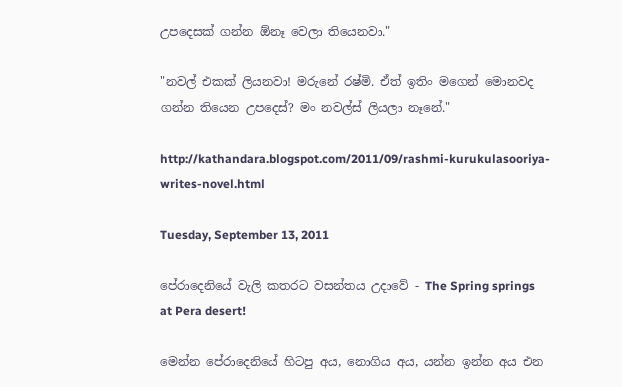උපදෙසක් ගන්න ඕනෑ වෙලා තියෙනවා."

"නවල් එකක් ලියනවා! මරුනේ රෂ්මි. ඒත් ඉතිං මගෙන් මොනවද ගන්න තියෙන උපදෙස්? මං නවල්ස් ලියලා නෑනේ."

http://kathandara.blogspot.com/2011/09/rashmi-kurukulasooriya-writes-novel.html

Tuesday, September 13, 2011

පේරාදෙනියේ වැලි කතරට වසන්තය උදාවේ - The Spring springs at Pera desert!

මෙන්න පේරාදෙනියේ හිටපු අය, නොගිය අය, යන්න ඉන්න අය එන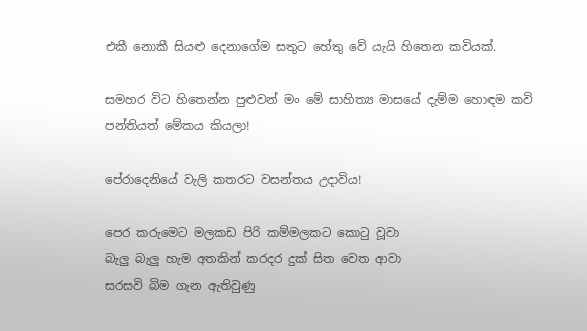එකී නොකී සියළු දෙනාගේම සතුට හේතු වේ යැයි හිතෙන කවියක්.

සමහර විට හිතෙන්න පුළුවන් මං මේ සාහිත්‍ය මාසයේ දැම්ම හොඳම කවි පන්තියත් මේකය කියලා!

පේරාදෙනියේ වැලි කතරට වසන්තය උදාවිය!

පෙර කරුමෙට මලකඩ පිරි කම්මලකට කොටු වූවා
බැලු බැලු හැම අතකින් කරදර දුක් සිත වෙත ආවා
සරසවි බිම ගැන ඇතිවුණු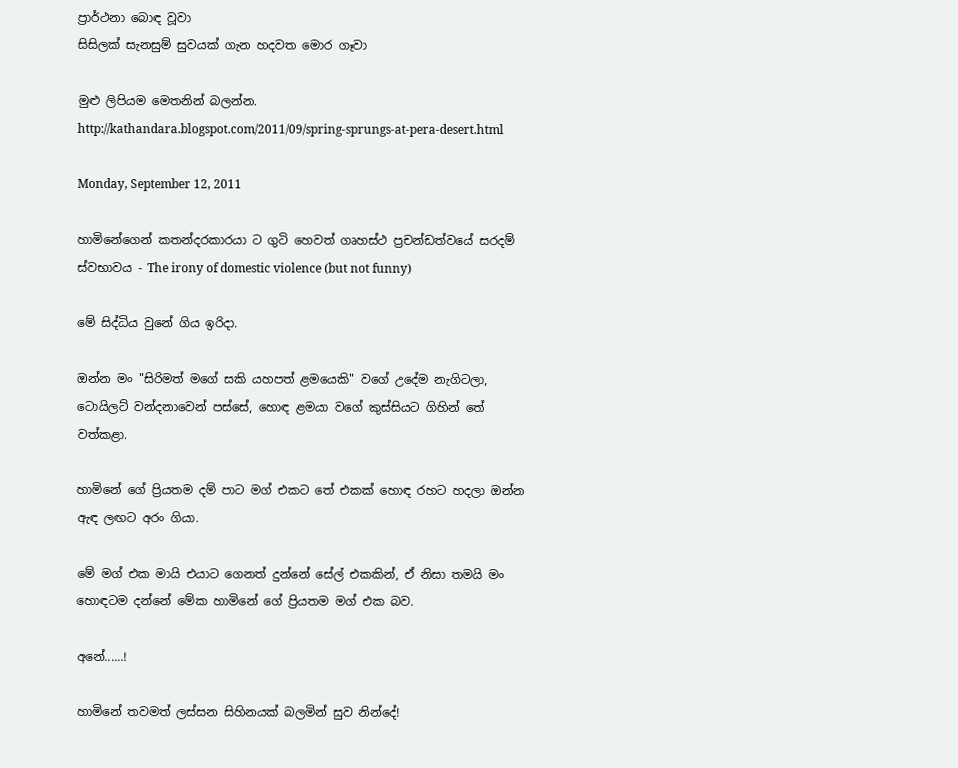ප්‍රාර්ථනා බොඳ වූවා
සිසිලක් සැනසුම් සුවයක් ගැන හදවත මොර ගෑවා

මුළු ලිපියම මෙතනින් බලන්න.
http://kathandara.blogspot.com/2011/09/spring-sprungs-at-pera-desert.html

Monday, September 12, 2011

හාමිනේගෙන් කතන්දරකාරයා ට ගුටි හෙවත් ගෘහස්ථ ප්‍රචන්ඩත්වයේ සරදම් ස්වභාවය - The irony of domestic violence (but not funny)

මේ සිද්ධිය වුනේ ගිය ඉරිදා.

ඔන්න මං "සිරිමත් මගේ සකි යහපත් ළමයෙකි" වගේ උදේම නැගිටලා, ටොයිලට් වන්දනාවෙන් පස්සේ, හොඳ ළමයා වගේ කුස්සියට ගිහින් තේ වත්කළා.

හාමිනේ ගේ ප්‍රියතම දම් පාට මග් එකට තේ එකක් හොඳ රහට හදලා ඔන්න ඇඳ ලඟට අරං ගියා.

මේ මග් එක මායි එයාට ගෙනත් දුන්නේ සේල් එකකින්, ඒ නිසා තමයි මං හොඳටම දන්නේ මේක හාමිනේ ගේ ප්‍රියතම මග් එක බව.

අනේ......!

හාමිනේ තවමත් ලස්සන සිහිනයක් බලමින් සුව නින්දේ!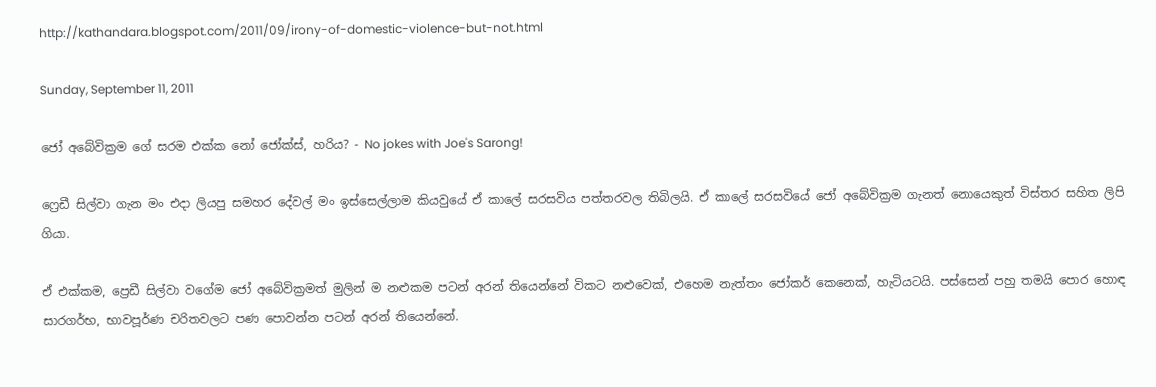http://kathandara.blogspot.com/2011/09/irony-of-domestic-violence-but-not.html

Sunday, September 11, 2011

ජෝ අබේවික්‍රම ගේ සරම එක්ක නෝ ජෝක්ස්, හරිය? - No jokes with Joe's Sarong!

ෆ්‍රෙඩී සිල්වා ගැන මං එදා ලියපු සමහර දේවල් මං ඉස්සෙල්ලාම කියවුයේ ඒ කාලේ සරසවිය පත්තරවල තිබිලයි. ඒ කාලේ සරසවියේ ජෝ අබේවික්‍රම ගැනත් නොයෙකුත් විස්තර සහිත ලිපි ගියා.

ඒ එක්කම, ප්‍රෙඩී සිල්වා වගේම ජෝ අබේවික්‍රමත් මුලින් ම නළුකම පටන් අරන් තියෙන්නේ විකට නළුවෙක්, එහෙම නැත්තං ජෝකර් කෙනෙක්, හැටියටයි. පස්සෙන් පහු තමයි පොර හොඳ සාරගර්භ, භාවපූර්ණ චරිතවලට පණ පොවන්න පටන් අරන් තියෙන්නේ.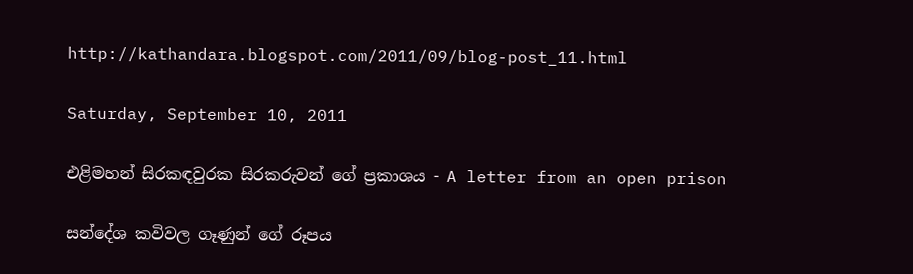http://kathandara.blogspot.com/2011/09/blog-post_11.html

Saturday, September 10, 2011

එළිමහන් සිරකඳවුරක සිරකරුවන් ගේ ප්‍රකාශය - A letter from an open prison

සන්දේශ කවිවල ගෑණුන් ගේ රූපය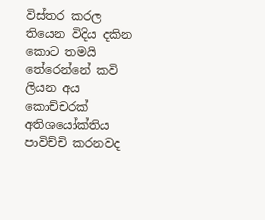විස්තර කරල තියෙන විදිය දකින කොට තමයි තේරෙන්නේ කවි ලියන අය කොච්චරක් අතිශයෝක්තිය පාවිච්චි කරනවද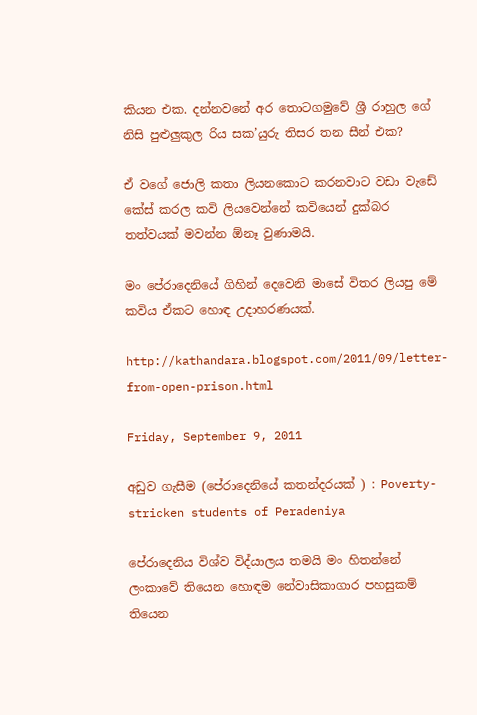කියන එක. දන්නවනේ අර තොටගමුවේ ශ්‍රී රාහුල ගේ නිසි පුළුලුකුල රිය සක’යුරු තිසර තන සීන් එක?

ඒ වගේ ජොලි කතා ලියනකොට කරනවාට වඩා වැඩේ කේස් කරල කවි ලියවෙන්නේ කවියෙන් දුක්බර තත්වයක් මවන්න ඕනෑ වුණාමයි.

මං පේරාදෙනියේ ගිහින් දෙවෙනි මාසේ විතර ලියපු මේ කවිය ඒකට හොඳ උදාහරණයක්.

http://kathandara.blogspot.com/2011/09/letter-from-open-prison.html

Friday, September 9, 2011

අඩුව ගැසීම (පේරාදෙනියේ කතන්දරයක් ) : Poverty-stricken students of Peradeniya

පේරාදෙනිය විශ්ව විද්යාලය තමයි මං හිතන්නේ ලංකාවේ තියෙන හොඳම නේවාසිකාගාර පහසුකම් තියෙන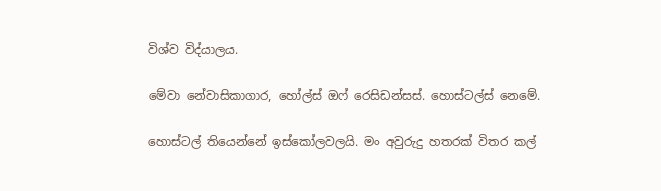විශ්ව විද්යාලය.

මේවා නේවාසිකාගාර, හෝල්ස් ඔෆ් රෙසිඩන්සස්. හොස්ටල්ස් නෙමේ.

හොස්ටල් තියෙන්නේ ඉස්කෝලවලයි. මං අවුරුදු හතරක් විතර කල්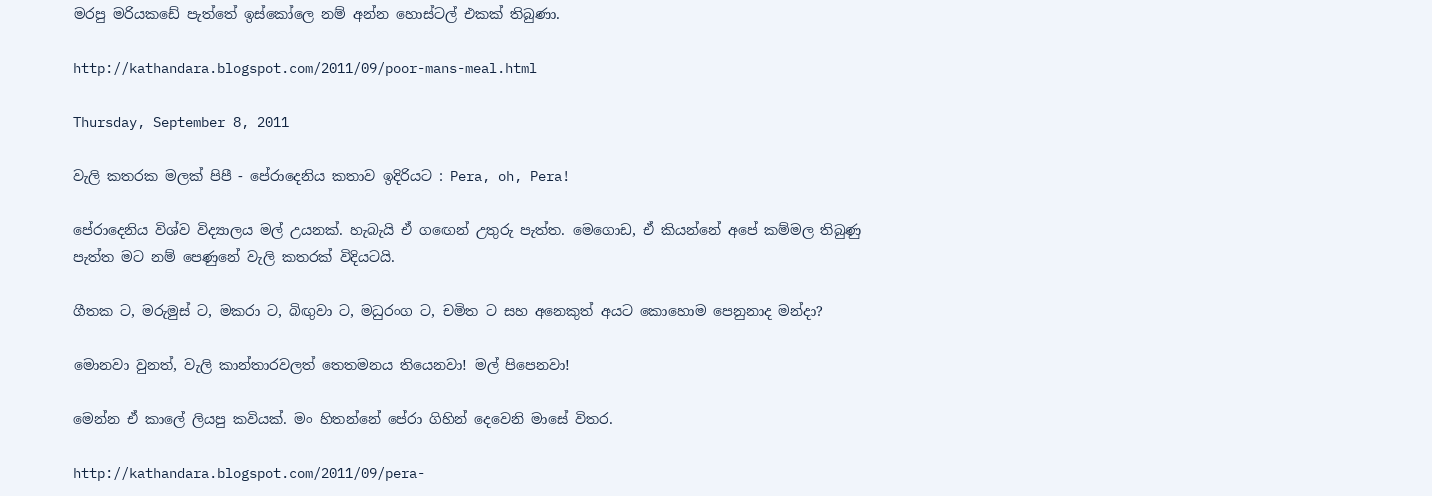මරපු මරියකඩේ පැත්තේ ඉස්කෝලෙ නම් අන්න හොස්ටල් එකක් තිබුණා.

http://kathandara.blogspot.com/2011/09/poor-mans-meal.html

Thursday, September 8, 2011

වැලි කතරක මලක් පිපී - පේරාදෙනිය කතාව ඉදිරියට : Pera, oh, Pera!

පේරාදෙනිය විශ්ව විද්‍යාලය මල් උයනක්. හැබැයි ඒ ගඟෙන් උතුරු පැත්ත. මෙගොඩ, ඒ කියන්නේ අපේ කම්මල තිබුණු පැත්ත මට නම් පෙණුනේ වැලි කතරක් විදියටයි.

ගීතක ට, මරුමුස් ට, මකරා ට, බිඟුවා ට, මධුරංග ට, චමිත ට සහ අනෙකුත් අයට කොහොම පෙනුනාද මන්දා?

මොනවා වුනත්, වැලි කාන්තාරවලත් තෙතමනය තියෙනවා! මල් පිපෙනවා!

මෙන්න ඒ කාලේ ලියපු කවියක්. මං හිතන්නේ පේරා ගිහින් දෙවෙනි මාසේ විතර.

http://kathandara.blogspot.com/2011/09/pera-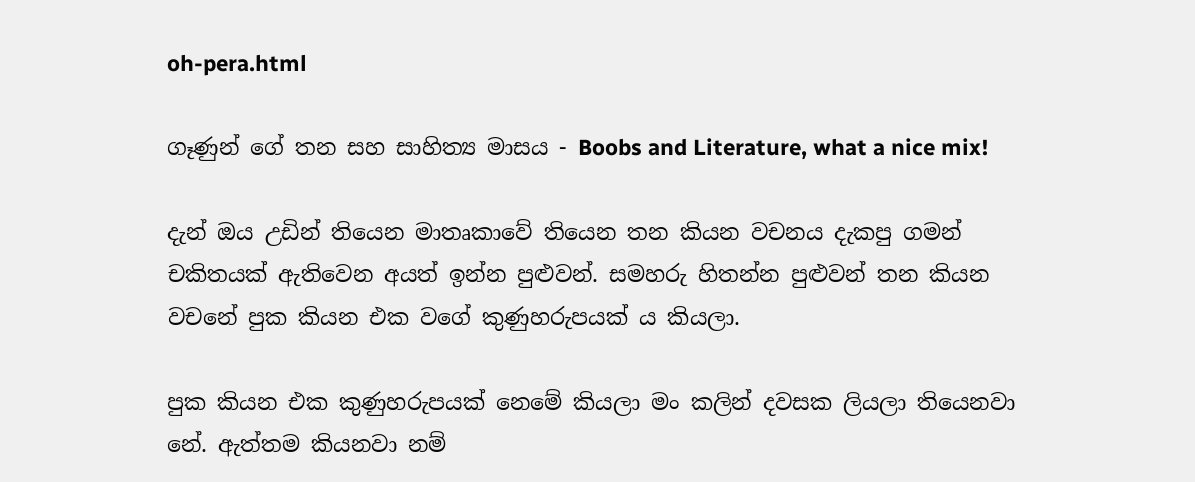oh-pera.html

ගෑණුන් ගේ තන සහ සාහිත්‍ය මාසය - Boobs and Literature, what a nice mix!

දැන් ඔය උඩින් තියෙන මාතෘකාවේ තියෙන තන කියන වචනය දැකපු ගමන් චකිතයක් ඇතිවෙන අයත් ඉන්න පුළුවන්. සමහරු හිතන්න පුළුවන් තන කියන වචනේ පුක කියන එක වගේ කුණුහරුපයක් ය කියලා.

පුක කියන එක කුණුහරුපයක් නෙමේ කියලා මං කලින් දවසක ලියලා තියෙනවා නේ. ඇත්තම කියනවා නම්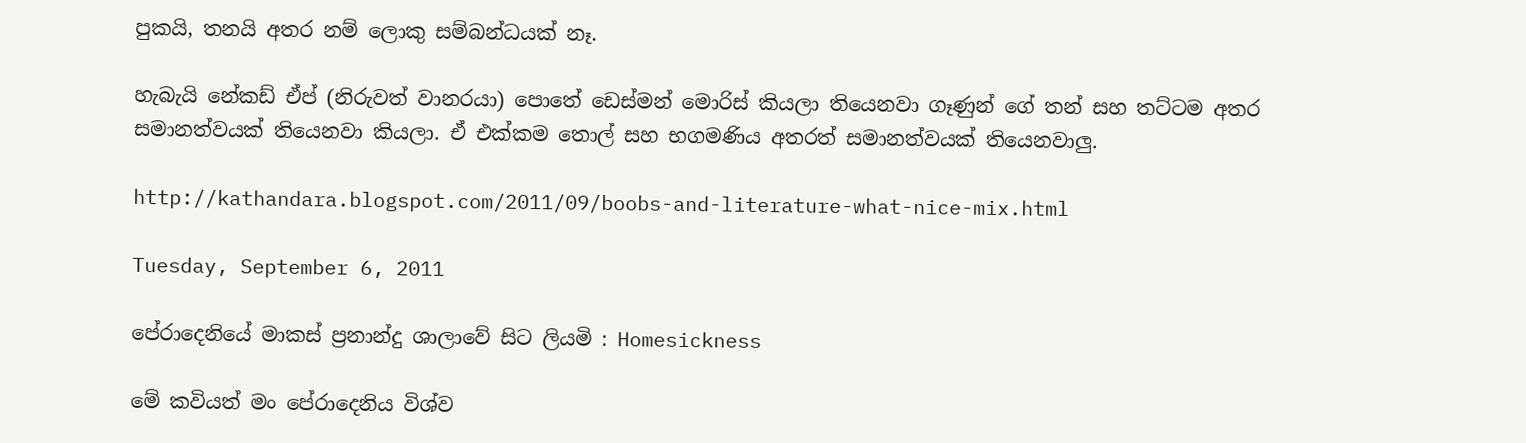පුකයි, තනයි අතර නම් ලොකු සම්බන්ධයක් නෑ.

හැබැයි නේකඩ් ඒප් (නිරුවත් වානරයා) පොතේ ඩෙස්මන් මොරිස් කියලා තියෙනවා ගෑණුන් ගේ තන් සහ තට්ටම අතර සමානත්වයක් තියෙනවා කියලා. ඒ එක්කම තොල් සහ භගමණිය අතරත් සමානත්වයක් තියෙනවාලු.

http://kathandara.blogspot.com/2011/09/boobs-and-literature-what-nice-mix.html

Tuesday, September 6, 2011

පේරාදෙනියේ මාකස් ප්‍රනාන්දු ශාලාවේ සිට ලියමි : Homesickness

මේ කවියත් මං පේරාදෙනිය විශ්ව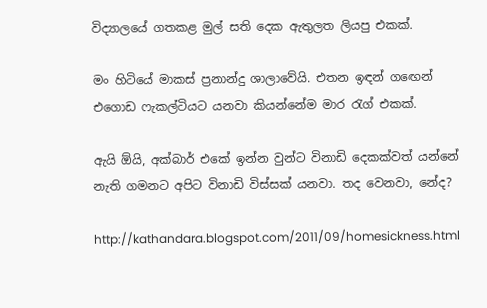විද්‍යාලයේ ගතකළ මුල් සති දෙක ඇතුලත ලියපු එකක්.

මං හිටියේ මාකස් ප්‍රනාන්දු ශාලාවේයි. එතන ඉඳන් ගඟෙන් එගොඩ ෆැකල්ටියට යනවා කියන්නේම මාර රැග් එකක්.

ඇයි ඕයි, අක්බාර් එකේ ඉන්න වුන්ට විනාඩි දෙකක්වත් යන්නේ නැති ගමනට අපිට විනාඩි විස්සක් යනවා. තද වෙනවා, නේද?

http://kathandara.blogspot.com/2011/09/homesickness.html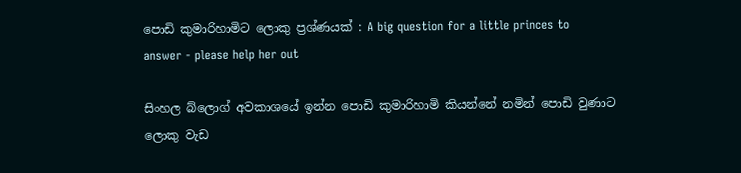පොඩි කුමාරිහාමිට ලොකු ප්‍රශ්ණයක් : A big question for a little princes to answer - please help her out

සිංහල බ්ලොග් අවකාශයේ ඉන්න පොඩි කුමාරිහාමි කියන්නේ නමින් පොඩි වුණාට ලොකු වැඩ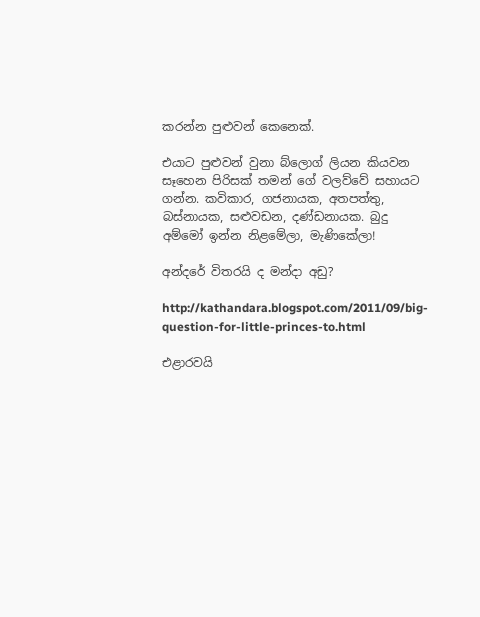කරන්න පුළුවන් කෙනෙක්.

එයාට පුළුවන් වුනා බ්ලොග් ලියන කියවන සෑහෙන පිරිසක් තමන් ගේ වලව්වේ සහායට ගන්න. කවිකාර, ගජනායක, අතපත්තු, බස්නායක, සළුවඩන, දණ්ඩනායක. බුදු අම්මෝ ඉන්න නිළමේලා, මැණිකේලා!

අන්දරේ විතරයි ද මන්දා අඩු?

http://kathandara.blogspot.com/2011/09/big-question-for-little-princes-to.html

එළාරවයි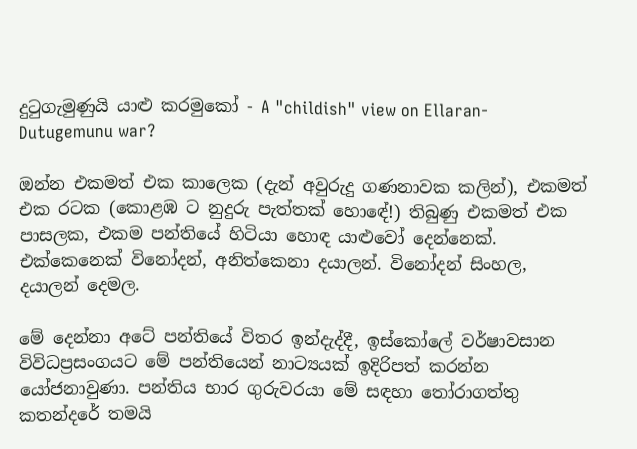දුටුගැමුණුයි යාළු කරමුකෝ - A "childish" view on Ellaran-Dutugemunu war?

ඔන්න එකමත් එක කාලෙක (දැන් අවුරුදු ගණනාවක කලින්), එකමත් එක රටක (කොළඹ ට නුදුරු පැත්තක් හොඳේ!) තිබුණු එකමත් එක පාසලක, එකම පන්තියේ හිටියා හොඳ යාළුවෝ දෙන්නෙක්. එක්කෙනෙක් විනෝදන්, අනිත්කෙනා දයාලන්. විනෝදන් සිංහල, දයාලන් දෙමල.

මේ දෙන්නා අටේ පන්තියේ විතර ඉන්දැද්දී, ඉස්කෝලේ වර්ෂාවසාන විවිධප්‍රසංගයට මේ පන්තියෙන් නාට්‍යයක් ඉදිරිපත් කරන්න යෝජනාවුණා. පන්තිය භාර ගුරුවරයා මේ සඳහා තෝරාගත්තු කතන්දරේ තමයි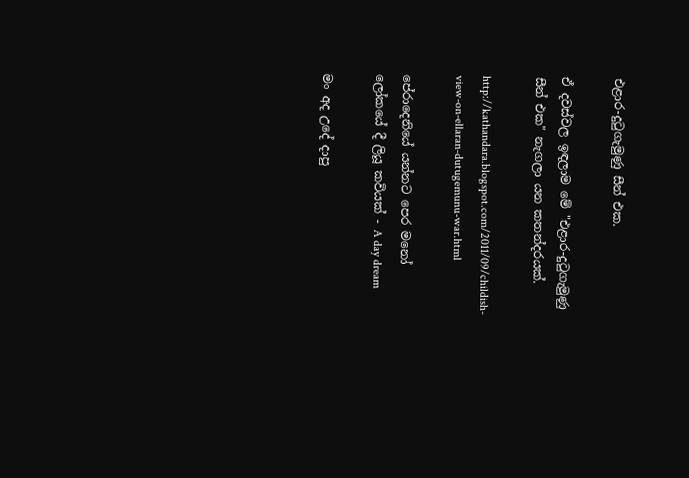එළාර-දුටුගැමුණු සීන් එක.

ඒ දවස්වල ඉඳලාම මේ "එළාර-දුටුගැමුණු සීන් එක" නැගලා යන කතන්දරයක්.

http://kathandara.blogspot.com/2011/09/childish-view-on-ellaran-dutugemunu-war.html

පේරාදෙනියේ යන්නට පෙර මනෝ ලෝකයේ දී ලියූ කවියක් - A day dream

මං අද උදේ දාපු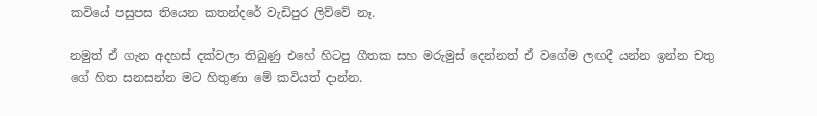කවියේ පසුපස තියෙන කතන්දරේ වැඩිපුර ලිව්වේ නෑ.

නමුත් ඒ ගැන අදහස් දක්වලා තිබුණු එහේ හිටපු ගීතක සහ මරුමුස් දෙන්නත් ඒ වගේම ලඟදී යන්න ඉන්න චතු ගේ හිත සනසන්න මට හිතුණා මේ කවියත් දාන්න.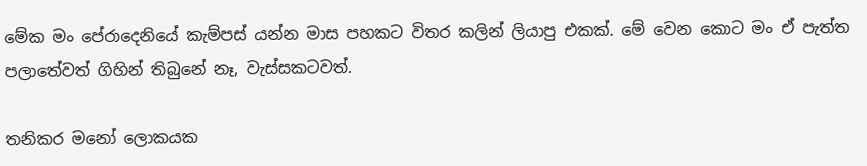මේක මං පේරාදෙනියේ කැම්පස් යන්න මාස පහකට විතර කලින් ලියාපු එකක්. මේ වෙන කොට මං ඒ පැත්ත පලාතේවත් ගිහින් තිබුනේ නෑ, වැස්සකටවත්.

තනිකර මනෝ ලොකයක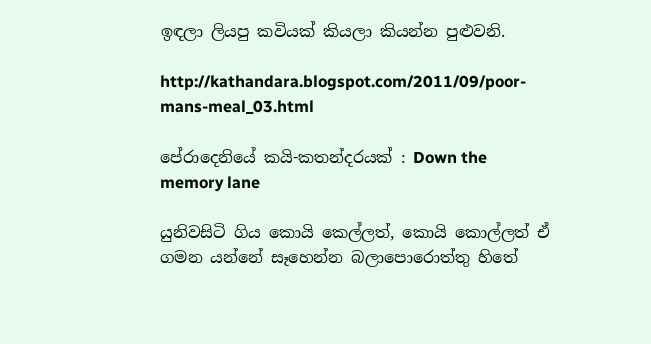ඉඳලා ලියපු කවියක් කියලා කියන්න පුළුවනි.

http://kathandara.blogspot.com/2011/09/poor-mans-meal_03.html

පේරාදෙනියේ කයි-කතන්දරයක් : Down the memory lane

යුනිවසිටි ගිය කොයි කෙල්ලත්, කොයි කොල්ලත් ඒ ගමන යන්නේ සෑහෙන්න බලාපොරොත්තු හිතේ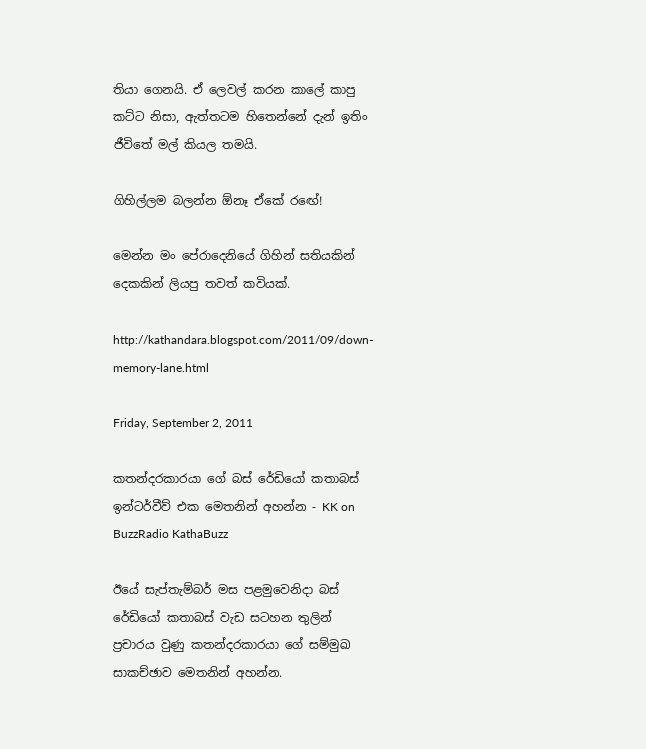තියා ගෙනයි. ඒ ලෙවල් කරන කාලේ කාපු කට්ට නිසා, ඇත්තටම හිතෙන්නේ දැන් ඉතිං ජීවිතේ මල් කියල තමයි.

ගිහිල්ලම බලන්න ඕනෑ ඒකේ රඟේ!

මෙන්න මං පේරාදෙනියේ ගිහින් සතියකින් දෙකකින් ලියපු තවත් කවියක්.

http://kathandara.blogspot.com/2011/09/down-memory-lane.html

Friday, September 2, 2011

කතන්දරකාරයා ගේ බස් රේඩියෝ කතාබස් ඉන්ටර්වීව් එක මෙතනින් අහන්න - KK on BuzzRadio KathaBuzz

ඊයේ සැප්තැම්බර් මස පළමුවෙනිදා බස් රේඩියෝ කතාබස් වැඩ සටහන තුලින් ප්‍රචාරය වුණු කතන්දරකාරයා ගේ සම්මුඛ සාකච්ඡාව මෙතනින් අහන්න.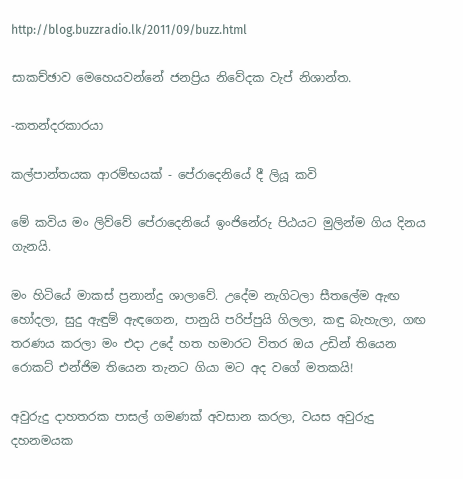http://blog.buzzradio.lk/2011/09/buzz.html

සාකච්ඡාව මෙහෙයවන්නේ ජනප්‍රිය නිවේදක වැප් නිශාන්ත.

-කතන්දරකාරයා

කල්පාන්තයක ආරම්භයක් - පේරාදෙනියේ දී ලියූ කවි

මේ කවිය මං ලිව්වේ පේරාදෙනියේ ඉංජිනේරු පිඨයට මුලින්ම ගිය දිනය ගැනයි.

මං හිටියේ මාකස් ප්‍රනාන්දු ශාලාවේ. උදේම නැගිටලා සීතලේම ඇඟ හෝදලා, සුදු ඇඳුම් ඇඳගෙන, පානුයි පරිප්පුයි ගිලලා, කඳු බැහැලා, ගඟ තරණය කරලා මං එදා උදේ හත හමාරට විතර ඔය උඩින් තියෙන රොකට් එන්ජිම තියෙන තැනට ගියා මට අද වගේ මතකයි!

අවුරුදු දාහතරක පාසල් ගමණක් අවසාන කරලා, වයස අවුරුදු දහනමයක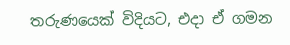තරුණයෙක් විදියට, එදා ඒ ගමන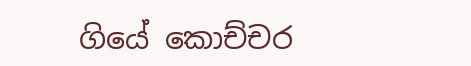ගියේ කොච්චර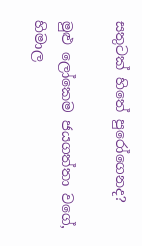සතුටක් හිතේ පුරෝගෙනද?

මුළු ලෝකෙම ජයගත්තා වගේ, හිමාල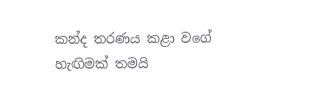කන්ද තරණය කළා වගේ හැඟිමක් තමයි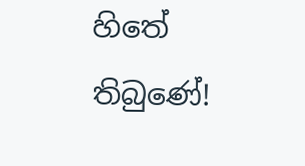හිතේ තිබුණේ!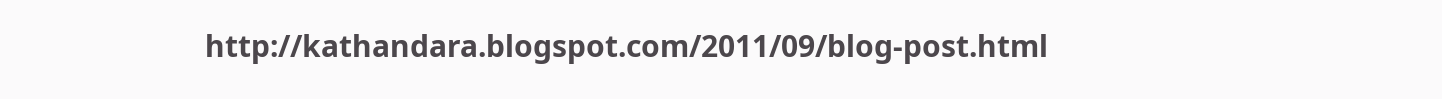http://kathandara.blogspot.com/2011/09/blog-post.html